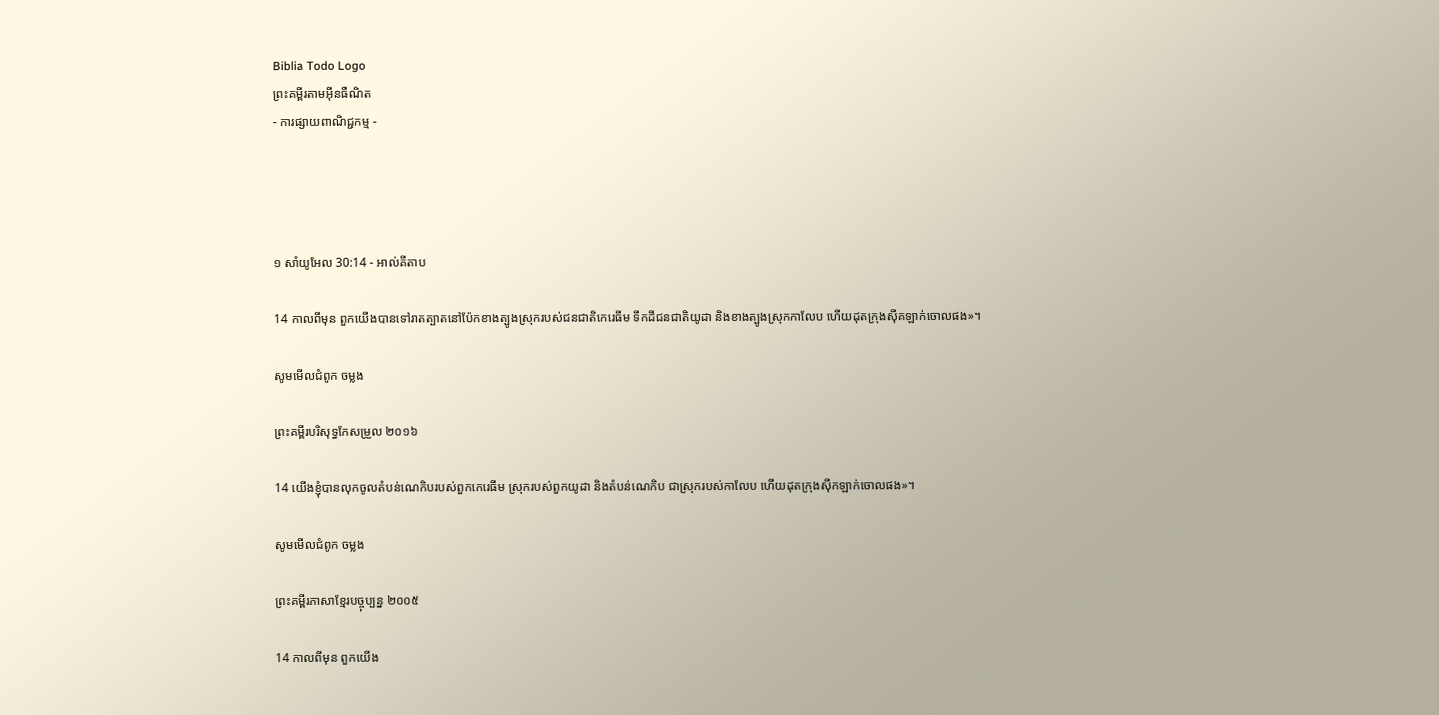Biblia Todo Logo
ព្រះគម្ពីរតាមអ៊ីនធឺណិត
- ការផ្សាយពាណិជ្ជកម្ម -




១ សាំ‌យូ‌អែល 30:14 - អាល់គីតាប

14 កាលពីមុន ពួកយើងបានទៅរាតត្បាតនៅប៉ែកខាងត្បូងស្រុករបស់ជន‌ជាតិកេរេ‌ធីម ទឹកដីជន‌ជាតិយូដា និងខាងត្បូងស្រុកកាលែប ហើយដុតក្រុងស៊ីគ‌ឡាក់ចោលផង»។

សូមមើលជំពូក ចម្លង

ព្រះគម្ពីរបរិសុទ្ធកែសម្រួល ២០១៦

14 យើងខ្ញុំបានលុកចូលតំបន់ណេកិបរបស់ពួកកេរេ‌ធីម ស្រុករបស់ពួកយូដា និងតំបន់ណេកិប ជាស្រុករបស់កាលែប ហើយដុតក្រុងស៊ីក‌ឡាក់ចោលផង»។

សូមមើលជំពូក ចម្លង

ព្រះគម្ពីរភាសាខ្មែរបច្ចុប្បន្ន ២០០៥

14 កាលពីមុន ពួកយើង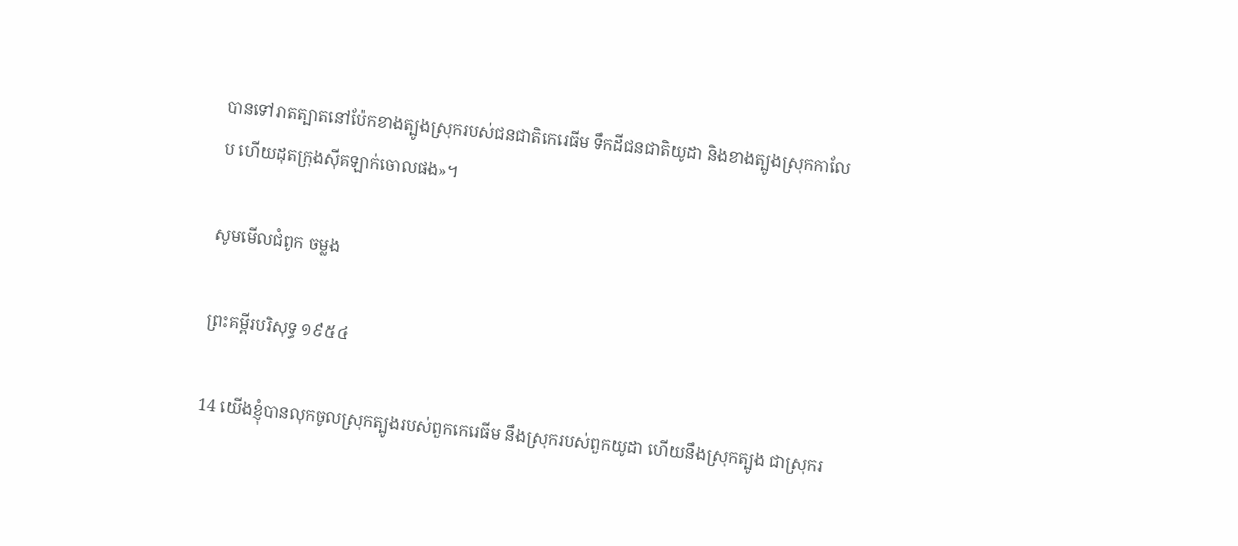បានទៅរាតត្បាតនៅប៉ែកខាងត្បូងស្រុករបស់ជន‌ជាតិកេរេ‌ធីម ទឹកដីជន‌ជាតិយូដា និងខាងត្បូងស្រុកកាលែប ហើយដុតក្រុងស៊ីគ‌ឡាក់ចោលផង»។

សូមមើលជំពូក ចម្លង

ព្រះគម្ពីរបរិសុទ្ធ ១៩៥៤

14 យើងខ្ញុំបានលុកចូលស្រុកត្បូងរបស់ពួកកេរេ‌ធីម នឹងស្រុករបស់ពួកយូដា ហើយនឹងស្រុកត្បូង ជាស្រុករ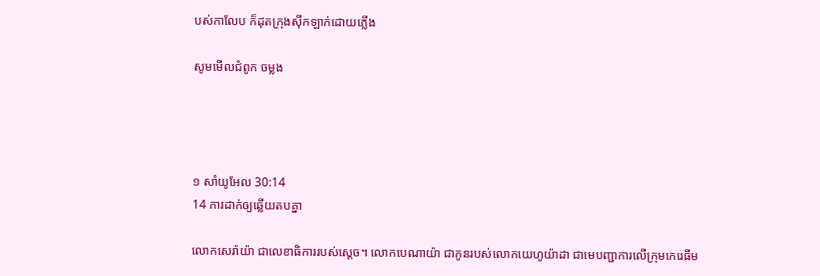បស់កាលែប ក៏ដុតក្រុងស៊ីក‌ឡាក់ដោយភ្លើង

សូមមើលជំពូក ចម្លង




១ សាំ‌យូ‌អែល 30:14
14 ការដាក់ឲ្យឆ្លើយតបគ្នា

លោកសេរ៉ា‌យ៉ា ជាលេខា‌ធិការរបស់ស្តេច។ លោកបេណា‌យ៉ា ជាកូនរបស់លោកយេហូ‌យ៉ាដា ជាមេបញ្ជាការលើក្រុមកេរេ‌ធីម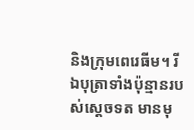និងក្រុមពេរេ‌ធីម។ រីឯបុត្រាទាំងប៉ុន្មានរបស់ស្តេចទត មានមុ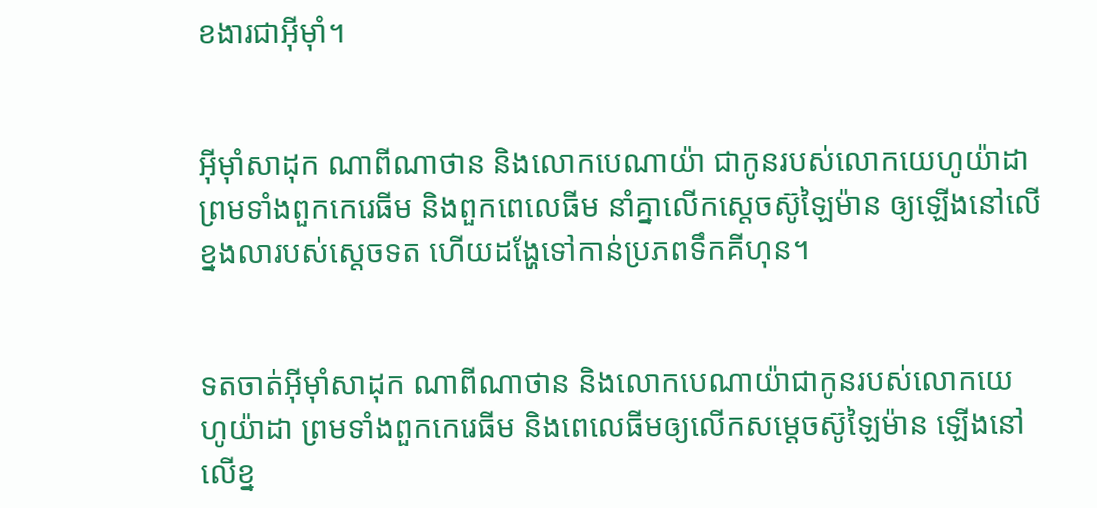ខ‌ងារជាអ៊ីមុាំ។


អ៊ីមុាំសាដុក ណាពីណាថាន និងលោកបេណា‌យ៉ា ជាកូនរបស់លោកយេហូ‌យ៉ាដា ព្រមទាំងពួកកេរេ‌ធីម និងពួកពេលេ‌ធីម នាំគ្នាលើកស្តេចស៊ូ‌ឡៃម៉ាន ឲ្យឡើងនៅលើខ្នងលារបស់ស្តេចទត ហើយដង្ហែទៅកាន់ប្រភពទឹកគីហុន។


ទតចាត់អ៊ីមុាំសាដុក ណាពីណាថាន និងលោកបេណា‌យ៉ាជាកូនរបស់លោកយេហូ‌យ៉ាដា ព្រមទាំងពួកកេរេ‌ធីម និងពេលេ‌ធីមឲ្យលើកសម្តេចស៊ូ‌ឡៃម៉ាន ឡើងនៅលើខ្ន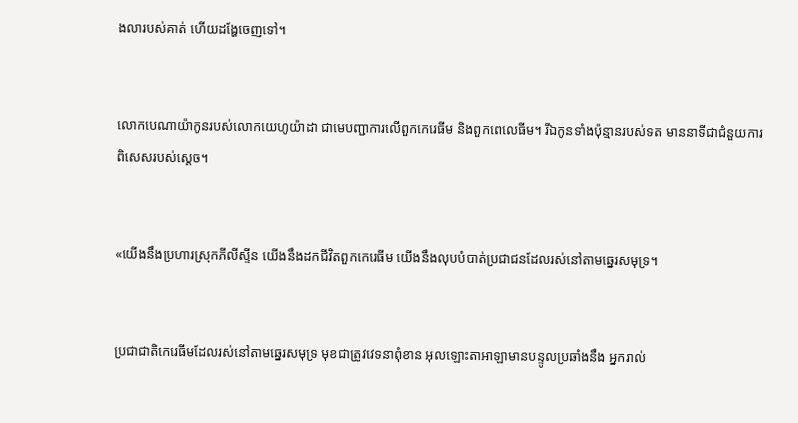ងលារបស់គាត់ ហើយដង្ហែចេញទៅ។


លោកបេណា‌យ៉ាកូនរបស់លោកយេហូ‌យ៉ាដា ជាមេបញ្ជាការលើពួកកេរេ‌ធីម និងពួកពេលេ‌ធីម។ រីឯកូនទាំងប៉ុន្មានរបស់ទត មាននាទីជាជំនួយការពិសេសរបស់ស្តេច។


«យើងនឹងប្រហារស្រុកភីលី‌ស្ទីន យើងនឹងដកជីវិតពួកកេរេ‌ធីម យើងនឹងលុបបំបាត់ប្រជា‌ជនដែលរស់នៅតាមឆ្នេរសមុទ្រ។


ប្រជា‌ជាតិកេរេ‌ធីមដែលរស់នៅតាមឆ្នេរសមុទ្រ មុខជាត្រូវវេទនាពុំ‌ខាន អុលឡោះ‌តាអាឡាមានបន្ទូលប្រឆាំងនឹង អ្នករាល់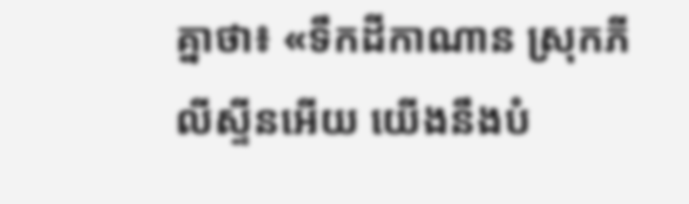គ្នាថា៖ «ទឹកដីកាណាន ស្រុកភីលី‌ស្ទីនអើយ យើងនឹងបំ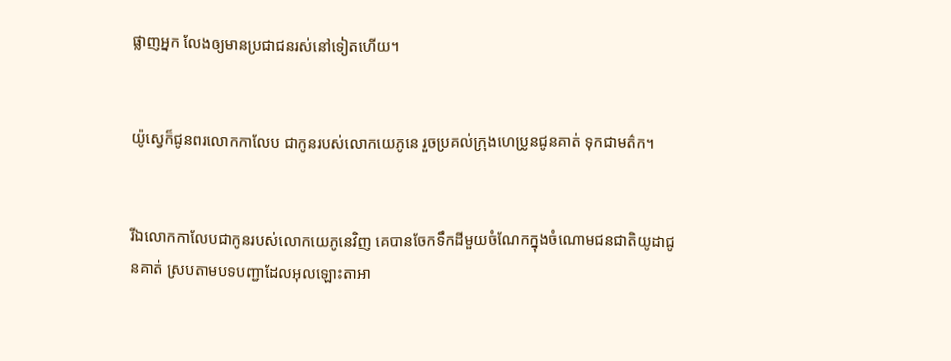ផ្លាញអ្នក លែងឲ្យមានប្រជា‌ជនរស់នៅទៀតហើយ។


យ៉ូស្វេក៏ជូនពរលោកកាលែប ជាកូនរបស់លោកយេ‌ភូនេ រួចប្រគល់ក្រុងហេប្រូនជូនគាត់ ទុកជាមត៌ក។


រីឯលោកកាលែបជាកូនរបស់លោកយេភូ‌នេវិញ គេបានចែកទឹកដីមួយចំណែកក្នុងចំណោមជន‌ជាតិយូដាជូនគាត់ ស្របតាមបទបញ្ជាដែលអុលឡោះ‌តាអា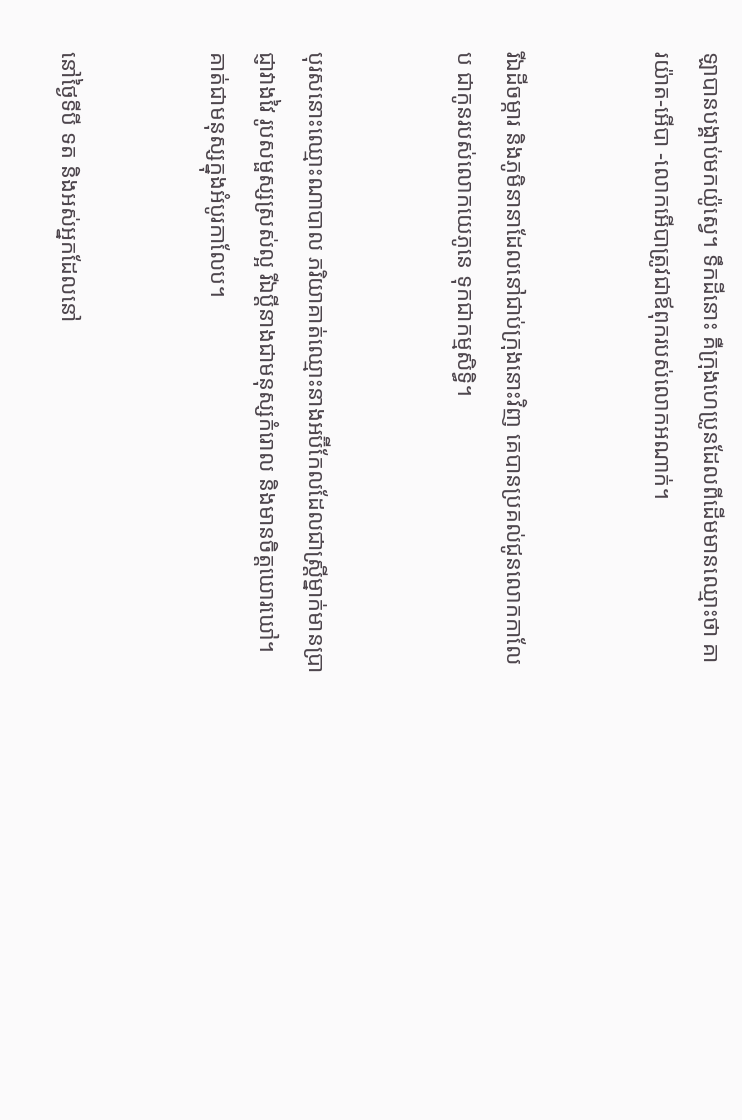ឡាបានបង្គាប់មកយ៉ូស្វេ។ ទឹកដីនោះ គឺក្រុងហេប្រូនដែលពីដើមមានឈ្មោះថា គារ‌យ៉ាត-អើបា -លោកអើបាត្រូវជាឪពុករបស់លោកអណាក់។


រីឯដីចម្ការ និងភូមិនានាដែលនៅជាប់ក្រុងនោះវិញ គេបានប្រគល់ជូនលោកកាលែប ជាកូនរបស់លោកយេភូ‌នេ ទុកជាកម្ម‌សិទ្ធិ។


បុរសនោះឈ្មោះណាបាល ភរិយាគាត់ឈ្មោះនាងអប៊ី‌កែលដែលជាស្ត្រីម្នាក់មានប្រាជ្ញាវាង‌វៃ រូបសម្ផស្សស្រស់ល្អ រីឯប្ដីនាងជាមនុស្សកំរោល និងមានចិត្តឃោរ‌ឃៅ។ គាត់ជាមនុស្សក្នុងអំបូរកាលែប។


នៅថ្ងៃទីបី ទត និងអស់អ្នកដែលនៅ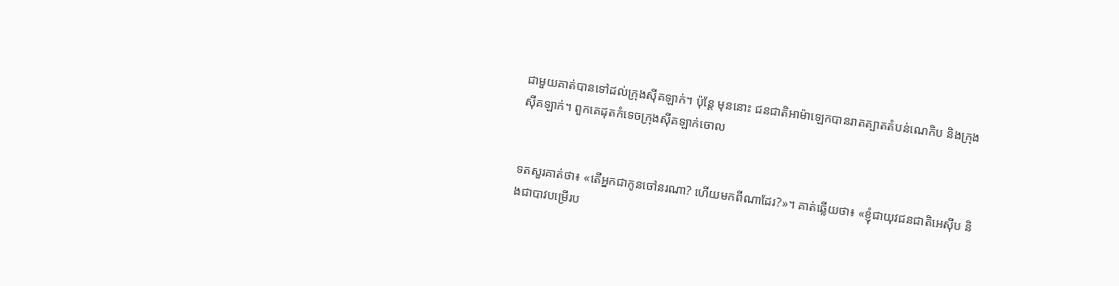ជាមួយគាត់បានទៅដល់ក្រុងស៊ីគ‌ឡាក់។ ប៉ុន្តែ មុននោះ ជន‌ជាតិអាម៉ាឡេកបានរាតត្បាតតំបន់ណេកិប និងក្រុងស៊ីគ‌ឡាក់។ ពួកគេដុតកំទេចក្រុងស៊ីគ‌ឡាក់ចោល


ទតសួរគាត់ថា៖ «តើអ្នកជាកូនចៅនរណា? ហើយមកពីណាដែរ?»។ គាត់ឆ្លើយថា៖ «ខ្ញុំជាយុវជន‌ជាតិអេស៊ីប និងជាបាវបម្រើរប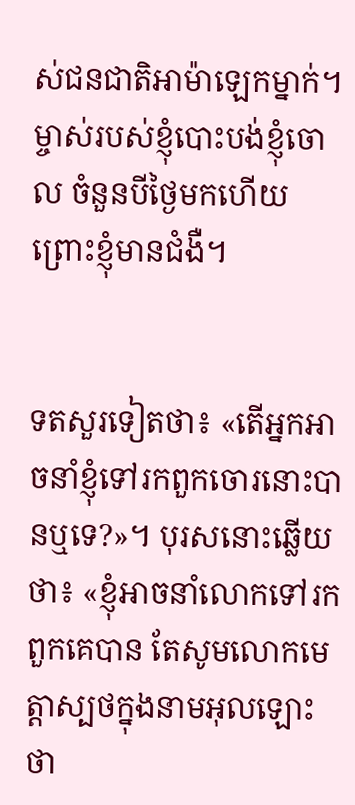ស់ជន‌ជាតិអាម៉ាឡេកម្នាក់។ ម្ចាស់របស់ខ្ញុំបោះបង់ខ្ញុំចោល ចំនួនបីថ្ងៃមកហើយ ព្រោះខ្ញុំមានជំងឺ។


ទតសួរទៀតថា៖ «តើអ្នកអាចនាំខ្ញុំទៅរកពួកចោរនោះបានឬទេ?»។ បុរសនោះឆ្លើយថា៖ «ខ្ញុំអាចនាំលោកទៅរកពួកគេបាន តែសូមលោកមេត្តាស្បថក្នុងនាមអុលឡោះថា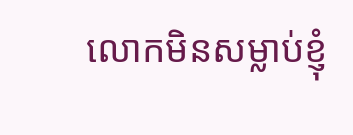លោកមិនសម្លាប់ខ្ញុំ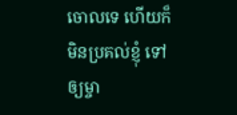ចោលទេ ហើយក៏មិនប្រគល់ខ្ញុំ ទៅឲ្យម្ចា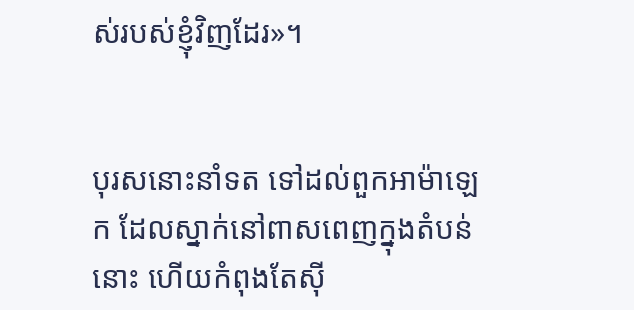ស់របស់ខ្ញុំវិញដែរ»។


បុរសនោះនាំទត ទៅដល់ពួកអាម៉ាឡេក ដែលស្នាក់នៅពាស‌ពេញក្នុងតំបន់នោះ ហើយកំពុងតែស៊ី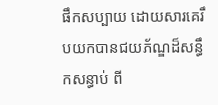ផឹកសប្បាយ ដោយ‌សារគេរឹបយកបានជយ‌ភ័ណ្ឌដ៏សន្ធឹកសន្ធាប់ ពី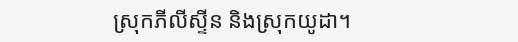ស្រុកភីលី‌ស្ទីន និងស្រុកយូដា។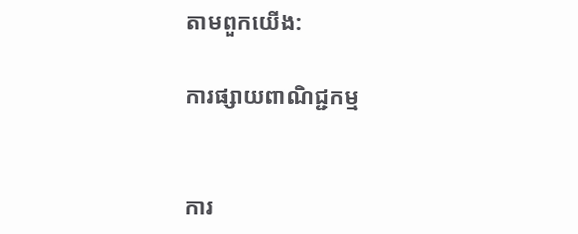តាមពួកយើង:

ការផ្សាយពាណិជ្ជកម្ម


ការ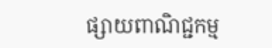ផ្សាយពាណិជ្ជកម្ម